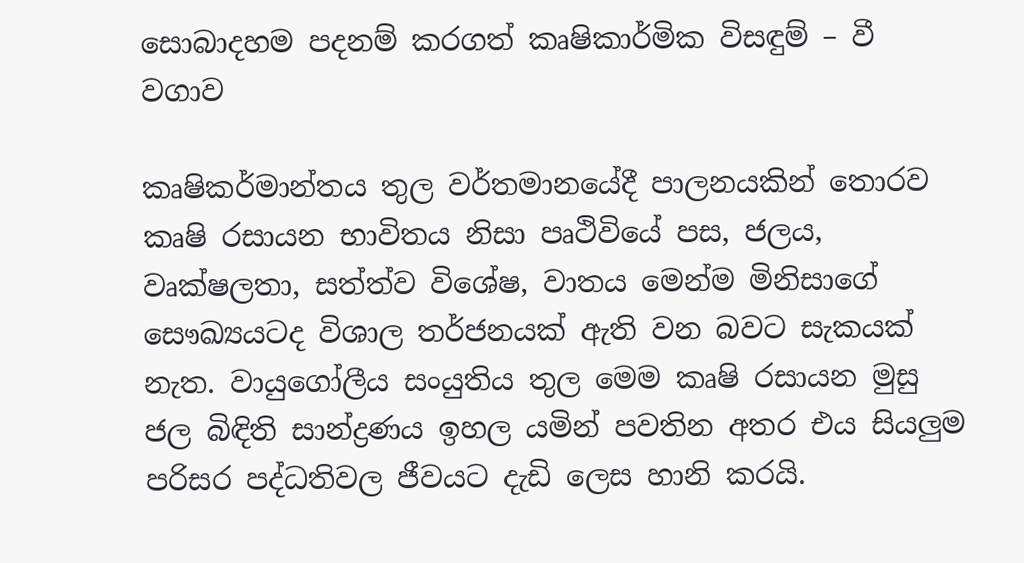සොබාදහම පදනම් කරගත් කෘෂිකාර්මික විසඳුම් – වී වගාව

කෘෂිකර්මාන්තය තුල වර්තමානයේදී පාලනයකින් තොරව කෘෂි රසායන භාවිතය නිසා පෘථිවියේ පස, ජලය, වෘක්ෂලතා, සත්ත්ව විශේෂ, වාතය මෙන්ම මිනිසාගේ සෞඛ්‍යයටද විශාල තර්ජනයක් ඇති වන බවට සැකයක් නැත. වායුගෝලීය සංයුතිය තුල මෙම කෘෂි රසායන මුසු ජල බිඳිති සාන්ද්‍රණය ඉහල යමින් පවතින අතර එය සියලුම පරිසර පද්ධතිවල ජීවයට දැඩි ලෙස හානි කරයි.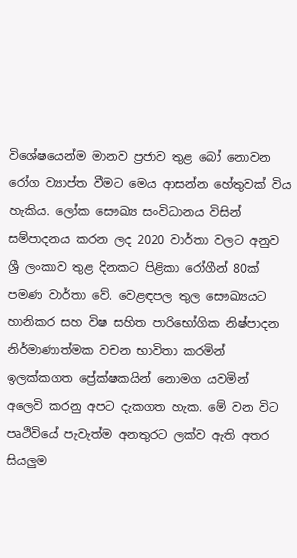විශේෂයෙන්ම මානව ප්‍රජාව තුළ බෝ නොවන රෝග ව්‍යාප්ත වීමට මෙය ආසන්න හේතුවක් විය හැකිය. ලෝක සෞඛ්‍ය සංවිධානය විසින් සම්පාදනය කරන ලද 2020 වාර්තා වලට අනුව ශ්‍රී ලංකාව තුළ දිනකට පිළිකා රෝගීන් 80ක් පමණ වාර්තා වේ. වෙළඳපල තුල සෞඛ්‍යයට හානිකර සහ විෂ සහිත පාරිභෝගික නිෂ්පාදන නිර්මාණාත්මක වචන භාවිතා කරමින් ඉලක්කගත ප්‍රේක්ෂකයින් නොමග යවමින් අලෙවි කරනු අපට දැකගත හැක. මේ වන විට පෘථිවියේ පැවැත්ම අනතුරට ලක්ව ඇති අතර සියලුම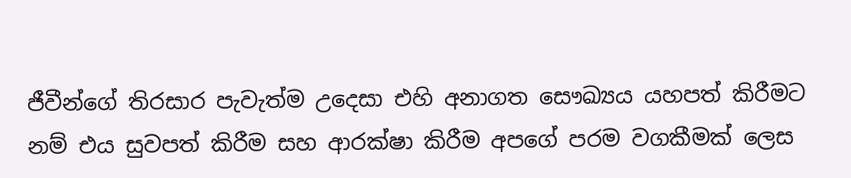ජීවීන්ගේ තිරසාර පැවැත්ම උදෙසා එහි අනාගත සෞඛ්‍යය යහපත් කිරීමට නම් එය සුවපත් කිරීම සහ ආරක්ෂා කිරීම අපගේ පරම වගකීමක් ලෙස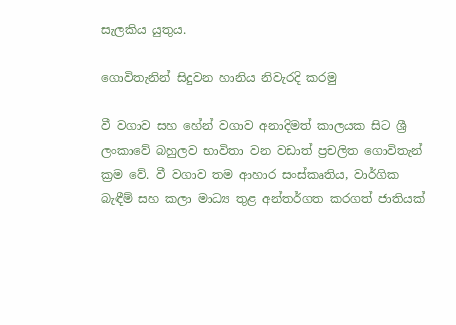සැලකිය යුතුය.

ගොවිතැනින් සිදුවන හානිය නිවැරදි කරමු

වී වගාව සහ හේන් වගාව අනාදිමත් කාලයක සිට ශ්‍රී ලංකාවේ බහුලව භාවිතා වන වඩාත් ප්‍රචලිත ගොවිතැන් ක්‍රම වේ. වී වගාව තම ආහාර සංස්කෘතිය, වාර්ගික බැඳීම් සහ කලා මාධ්‍ය තුළ අන්තර්ගත කරගත් ජාතියක්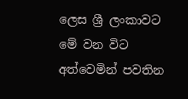ලෙස ශ්‍රී ලංකාවට මේ වන විට අත්වෙමින් පවතින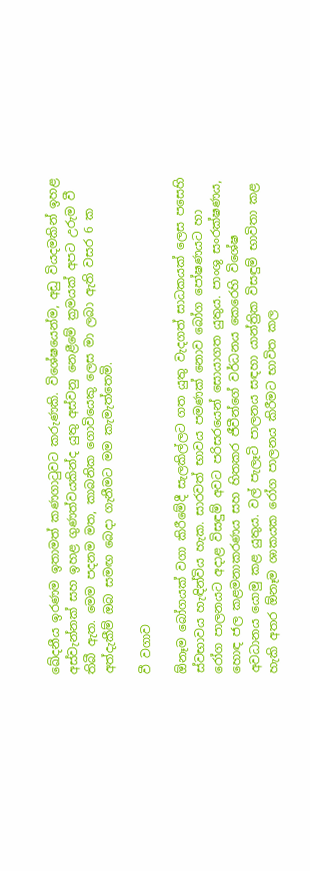ඛේදනීය ඉරණම ඉතාමත් කණගාටුවට කරුණකි. විශේෂයෙන්ම, අඩු වියදමකින් ඉහළ අස්වැන්නක් සහ ඉහළ ගුණත්වයකින්ද යුතු අස්වනු නෙළීමේ ක්‍රමයක් අපට උරුම වී තිබී ඇත. මෙම පදනම මත, කාබනික ගොවියෙකු ලෙස මා ලබා ඇති වසර 6 ක අත්දැකීම් ඔබ සමඟ බෙදා ගැනීමට මම කැමැත්තෙමි.

වී වගාව

ඕනෑම බෝගයක් වගා කිරීමේදී සැලකිල්ලට ගත යුතු වැදගත් සාධකයක් ලෙස පසෙහි ස්වභාවය හැඳින්විය හැක. සාරවත් භාවය පමණක් නොව බෝග පෝෂණයට හා රෝග පාලනයට අදාළ විසඳුම් අවට පරිසරයෙන් සොයාගත යුතුය. පාංශු සංරක්ෂණය, හොඳ ජල කළමනාකරණය සහ හිතකර ජීවීන්ගේ වර්ධනය කෙරෙහි විශේෂ අවධානය යොමු කළ යුතුය. වල් පැලෑටි පාලනය සඳහා යාන්ත්‍රික විසඳුම් භාවිතා කළ හැකි අතර ඕනෑම ශාකයක රෝග පාලනය කිරීමට භාවිත කල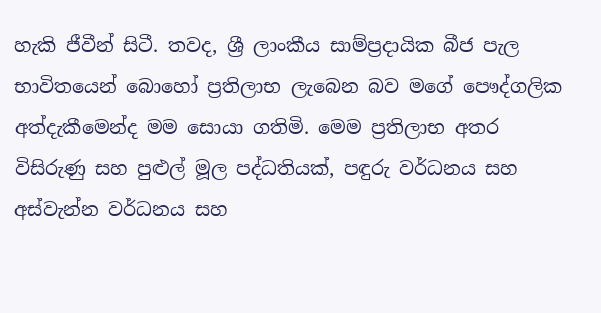හැකි ජීවීන් සිටී. තවද, ශ්‍රී ලාංකීය සාම්ප්‍රදායික බීජ පැල භාවිතයෙන් බොහෝ ප්‍රතිලාභ ලැබෙන බව මගේ පෞද්ගලික අත්දැකීමෙන්ද මම සොයා ගතිමි. මෙම ප්‍රතිලාභ අතර විසිරුණු සහ පුළුල් මූල පද්ධතියක්, පඳුරු වර්ධනය සහ අස්වැන්න වර්ධනය සහ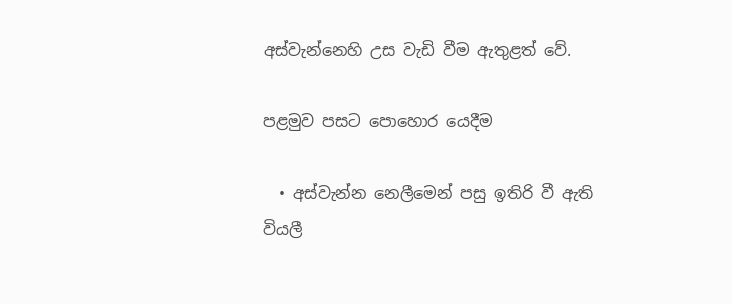අස්වැන්නෙහි උස වැඩි වීම ඇතුළත් වේ.

පළමුව පසට පොහොර යෙදීම

  • අස්වැන්න නෙලීමෙන් පසු ඉතිරි වී ඇති වියලී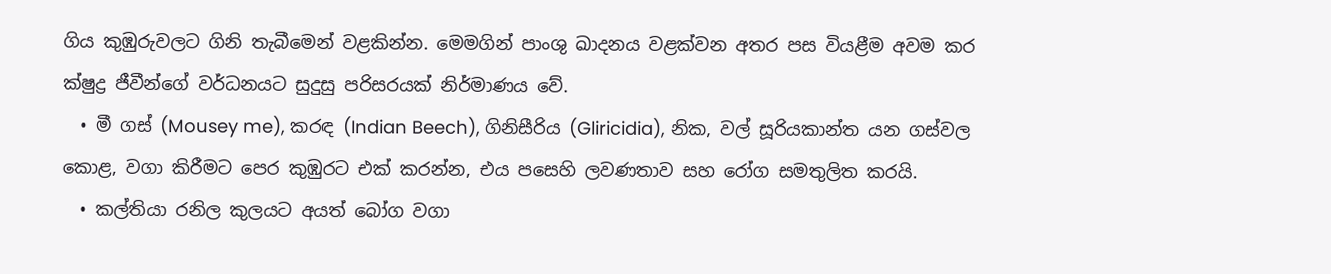ගිය කුඹුරුවලට ගිනි තැබීමෙන් වළකින්න. මෙමගින් පාංශු ඛාදනය වළක්වන අතර පස වියළීම අවම කර ක්ෂුද්‍ර ජීවීන්ගේ වර්ධනයට සුදුසු පරිසරයක් නිර්මාණය වේ.
  • මී ගස් (Mousey me), කරඳ (Indian Beech), ගිනිසීරිය (Gliricidia), නික, වල් සූරියකාන්ත යන ගස්වල කොළ, වගා කිරීමට පෙර කුඹුරට එක් කරන්න, එය පසෙහි ලවණතාව සහ රෝග සමතුලිත කරයි.
  • කල්තියා රනිල කුලයට අයත් බෝග වගා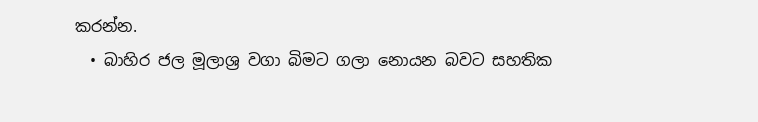කරන්න.
  • බාහිර ජල මූලාශ්‍ර වගා බිමට ගලා නොයන බවට සහතික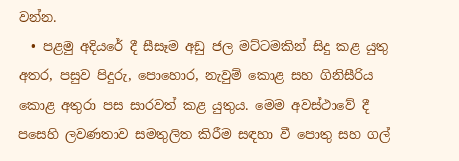වන්න.
  • පළමු අදියරේ දී සීසෑම අඩු ජල මට්ටමකින් සිදු කළ යුතු අතර, පසුව පිදුරු, පොහොර, නැවුම් කොළ සහ ගිනිසීරිය කොළ අතුරා පස සාරවත් කළ යුතුය. මෙම අවස්ථාවේ දී පසෙහි ලවණතාව සමතුලිත කිරීම සඳහා වී පොතු සහ ගල්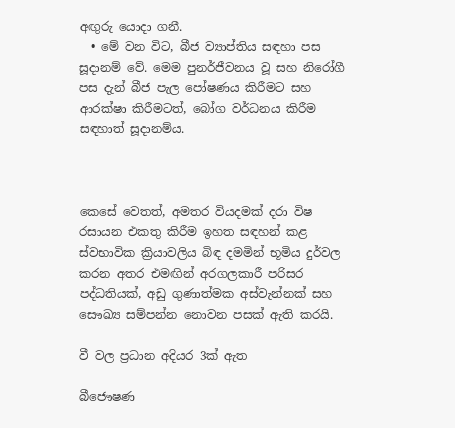අඟුරු යොදා ගනී.
  • මේ වන විට, බීජ ව්‍යාප්තිය සඳහා පස සූදානම් වේ. මෙම පුනර්ජීවනය වූ සහ නිරෝගී පස දැන් බීජ පැල පෝෂණය කිරීමට සහ ආරක්ෂා කිරීමටත්, බෝග වර්ධනය කිරීම සඳහාත් සූදානම්ය.



කෙසේ වෙතත්, අමතර වියදමක් දරා විෂ රසායන එකතු කිරීම ඉහත සඳහන් කළ ස්වභාවික ක්‍රියාවලිය බිඳ දමමින් භූමිය දුර්වල කරන අතර එමඟින් අරගලකාරී පරිසර පද්ධතියක්, අඩු ගුණාත්මක අස්වැන්නක් සහ සෞඛ්‍ය සම්පන්න නොවන පසක් ඇති කරයි.

වී වල ප්‍රධාන අදියර 3ක් ඇත

බීජෞෂණ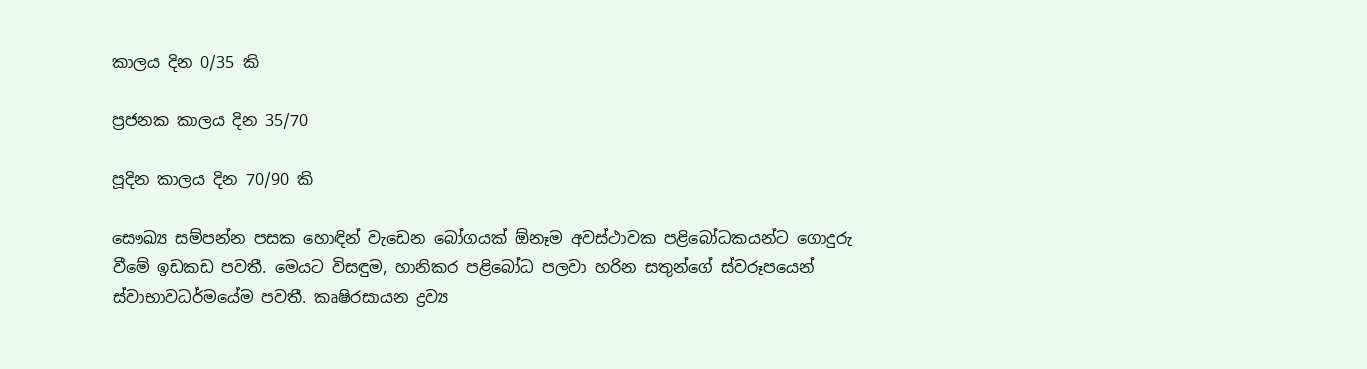කාලය දින 0/35 කි

ප්‍රජනක කාලය දින 35/70

පූදින කාලය දින 70/90 කි

සෞඛ්‍ය සම්පන්න පසක හොඳින් වැඩෙන බෝගයක් ඕනෑම අවස්ථාවක පළිබෝධකයන්ට ගොදුරු වීමේ ඉඩකඩ පවතී. මෙයට විසඳුම, හානිකර පළිබෝධ පලවා හරින සතුන්ගේ ස්වරූපයෙන් ස්වාභාවධර්මයේම පවතී. කෘෂිරසායන ද්‍රව්‍ය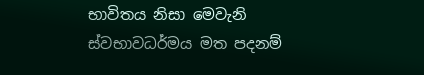භාවිතය නිසා මෙවැනි ස්වභාවධර්මය මත පදනම්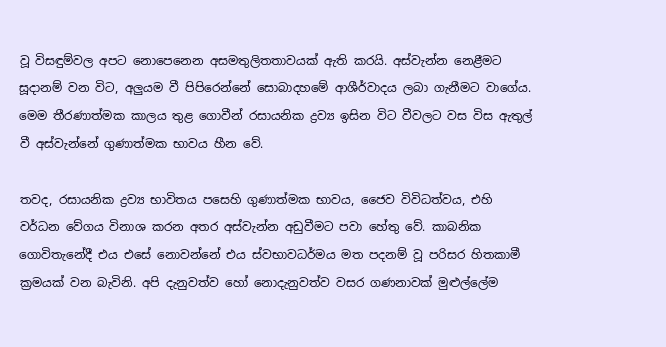වූ විසඳුම්වල අපට නොපෙනෙන අසමතුලිතතාවයක් ඇති කරයි. අස්වැන්න නෙළීමට සූදානම් වන විට, අලුයම වී පිපිරෙන්නේ සොබාදහමේ ආශීර්වාදය ලබා ගැනීමට වාගේය. මෙම තීරණාත්මක කාලය තුළ ගොවීන් රසායනික ද්‍රව්‍ය ඉසින විට වීවලට වස විස ඇතුල් වී අස්වැන්නේ ගුණාත්මක භාවය හීන වේ.

තවද, රසායනික ද්‍රව්‍ය භාවිතය පසෙහි ගුණාත්මක භාවය, ජෛව විවිධත්වය, එහි වර්ධන වේගය විනාශ කරන අතර අස්වැන්න අඩුවීමට පවා හේතු වේ. කාබනික ගොවිතැනේදී එය එසේ නොවන්නේ එය ස්වභාවධර්මය මත පදනම් වූ පරිසර හිතකාමී ක්‍රමයක් වන බැවිනි. අපි දැනුවත්ව හෝ නොදැනුවත්ව වසර ගණනාවක් මුළුල්ලේම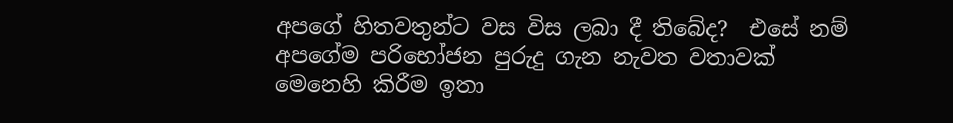අපගේ හිතවතුන්ට වස විස ලබා දී තිබේද?  එසේ නම් අපගේම පරිභෝජන පුරුදු ගැන නැවත වතාවක් මෙනෙහි කිරීම ඉතා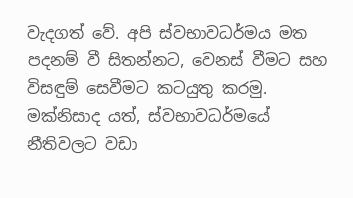වැදගත් වේ. අපි ස්වභාවධර්මය මත පදනම් වී සිතන්නට, වෙනස් වීමට සහ විසඳුම් සෙවීමට කටයුතු කරමු.  මක්නිසාද යත්, ස්වභාවධර්මයේ නීතිවලට වඩා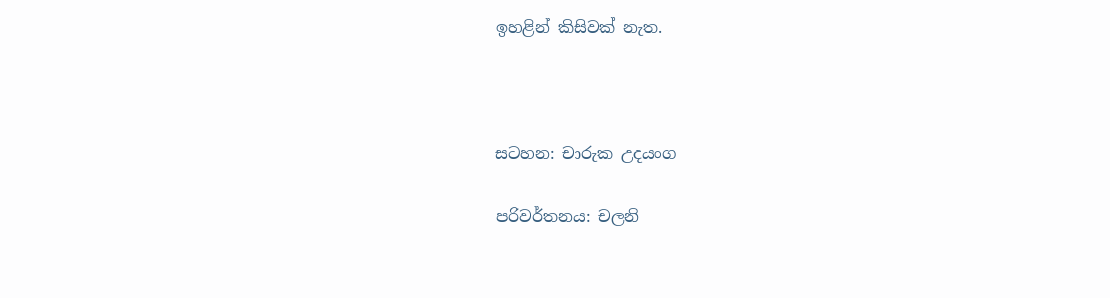ඉහළින් කිසිවක් නැත.



සටහන: චාරුක උදයංග

පරිවර්තනය: චලනි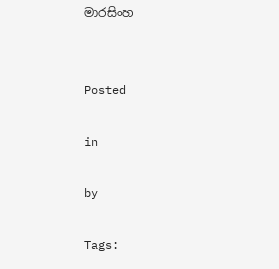මාරසිංහ


Posted

in

by

Tags: